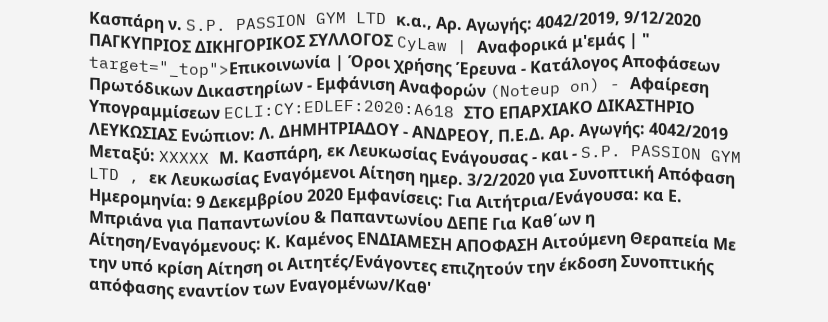Κασπάρη ν. S.P. PASSION GYM LTD κ.α., Αρ. Αγωγής: 4042/2019, 9/12/2020 ΠΑΓΚΥΠΡΙΟΣ ΔΙΚΗΓΟΡΙΚΟΣ ΣΥΛΛΟΓΟΣ CyLaw | Αναφορικά μ'εμάς | " target="_top">Επικοινωνία | Όροι χρήσης Έρευνα - Κατάλογος Αποφάσεων Πρωτόδικων Δικαστηρίων - Εμφάνιση Αναφορών (Noteup on) - Αφαίρεση Υπογραμμίσεων ECLI:CY:EDLEF:2020:A618 ΣΤΟ ΕΠΑΡΧΙΑΚΟ ΔΙΚΑΣΤΗΡΙΟ ΛΕΥΚΩΣΙΑΣ Ενώπιον: Λ. ΔΗΜΗΤΡΙΑΔΟΥ - ΑΝΔΡΕΟΥ, Π.Ε.Δ. Αρ. Αγωγής: 4042/2019 Μεταξύ: XXXXX Μ. Κασπάρη, εκ Λευκωσίας Ενάγουσας - και - S.P. PASSION GYM LTD , εκ Λευκωσίας Εναγόμενοι Αίτηση ημερ. 3/2/2020 για Συνοπτική Απόφαση Ημερομηνία: 9 Δεκεμβρίου 2020 Εμφανίσεις: Για Αιτήτρια/Ενάγουσα: κα Ε. Μπριάνα για Παπαντωνίου & Παπαντωνίου ΔΕΠΕ Για Καθ΄ων η Αίτηση/Εναγόμενους: Κ. Καμένος ΕΝΔΙΑΜΕΣΗ ΑΠΟΦΑΣΗ Αιτούμενη Θεραπεία Με την υπό κρίση Αίτηση οι Αιτητές/Ενάγοντες επιζητούν την έκδοση Συνοπτικής απόφασης εναντίον των Εναγομένων/Καθ'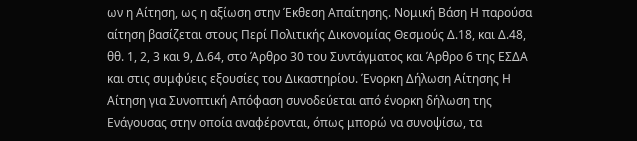ων η Αίτηση, ως η αξίωση στην Έκθεση Απαίτησης. Νομική Βάση Η παρούσα αίτηση βασίζεται στους Περί Πολιτικής Δικονομίας Θεσμούς Δ.18, και Δ.48, θθ. 1, 2, 3 και 9, Δ.64, στο Άρθρο 30 του Συντάγματος και Άρθρο 6 της ΕΣΔΑ και στις συμφύεις εξουσίες του Δικαστηρίου. Ένορκη Δήλωση Αίτησης Η Αίτηση για Συνοπτική Απόφαση συνοδεύεται από ένορκη δήλωση της Ενάγουσας στην οποία αναφέρονται, όπως μπορώ να συνοψίσω, τα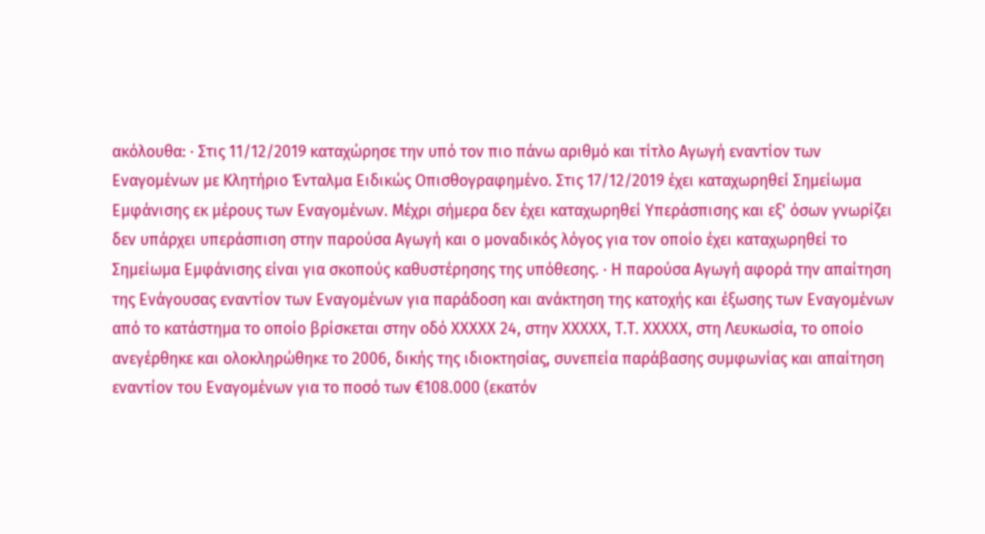ακόλουθα: · Στις 11/12/2019 καταχώρησε την υπό τον πιο πάνω αριθμό και τίτλο Αγωγή εναντίον των Εναγομένων με Κλητήριο Ένταλμα Ειδικώς Οπισθογραφημένο. Στις 17/12/2019 έχει καταχωρηθεί Σημείωμα Εμφάνισης εκ μέρους των Εναγομένων. Μέχρι σήμερα δεν έχει καταχωρηθεί Υπεράσπισης και εξ' όσων γνωρίζει δεν υπάρχει υπεράσπιση στην παρούσα Αγωγή και ο μοναδικός λόγος για τον οποίο έχει καταχωρηθεί το Σημείωμα Εμφάνισης είναι για σκοπούς καθυστέρησης της υπόθεσης. · Η παρούσα Αγωγή αφορά την απαίτηση της Ενάγουσας εναντίον των Εναγομένων για παράδοση και ανάκτηση της κατοχής και έξωσης των Εναγομένων από το κατάστημα το οποίο βρίσκεται στην οδό XXXXX 24, στην XXXXX, Τ.Τ. XXXXX, στη Λευκωσία, το οποίο ανεγέρθηκε και ολοκληρώθηκε το 2006, δικής της ιδιοκτησίας, συνεπεία παράβασης συμφωνίας και απαίτηση εναντίον του Εναγομένων για το ποσό των €108.000 (εκατόν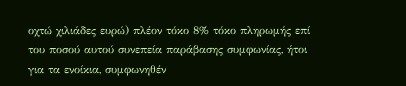οχτώ χιλιάδες ευρώ) πλέον τόκο 8% τόκο πληρωμής επί του ποσού αυτού συνεπεία παράβασης συμφωνίας, ήτοι για τα ενοίκια, συμφωνηθέν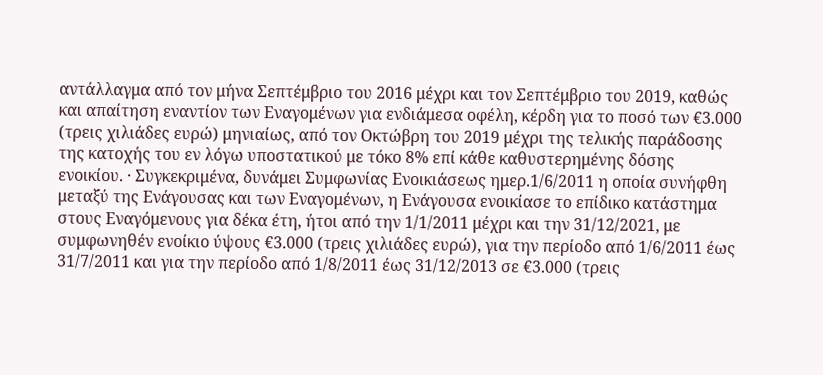αντάλλαγμα από τον μήνα Σεπτέμβριο του 2016 μέχρι και τον Σεπτέμβριο του 2019, καθώς και απαίτηση εναντίον των Εναγομένων για ενδιάμεσα οφέλη, κέρδη για το ποσό των €3.000 (τρεις χιλιάδες ευρώ) μηνιαίως, από τον Οκτώβρη του 2019 μέχρι της τελικής παράδοσης της κατοχής του εν λόγω υποστατικού με τόκο 8% επί κάθε καθυστερημένης δόσης ενοικίου. · Συγκεκριμένα, δυνάμει Συμφωνίας Ενοικιάσεως ημερ.1/6/2011 η οποία συνήφθη μεταξύ της Ενάγουσας και των Εναγομένων, η Ενάγουσα ενοικίασε το επίδικο κατάστημα στους Εναγόμενους για δέκα έτη, ήτοι από την 1/1/2011 μέχρι και την 31/12/2021, με συμφωνηθέν ενοίκιο ύψους €3.000 (τρεις χιλιάδες ευρώ), για την περίοδο από 1/6/2011 έως 31/7/2011 και για την περίοδο από 1/8/2011 έως 31/12/2013 σε €3.000 (τρεις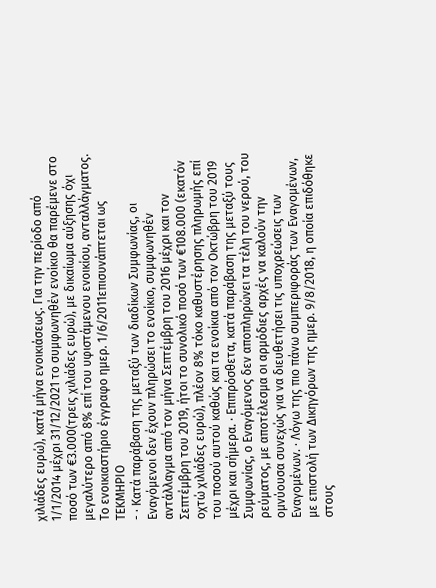χιλιάδες ευρώ), κατά μήνα ενοικιάσεως. Για την περίοδο από 1/1/2014 μέχρι 31/12/2021 το συμφωνηθέν ενοίκιο θα παρέμενε στο ποσό των €3.000(τρεις χιλιάδες ευρώ), με δικαίωμα αύξησης όχι μεγαλύτερο από 8% επί του υφιστάμενου ενοικίου, ανταλλάγματος. Το ενοικιαστήριο έγγραφο ημερ. 1/6/2011επισυνάπτεται ως ΤΕΚΜΗΡΙΟ
- · Κατά παράβαση της μεταξύ των διαδίκων Συμφωνίας, οι Εναγόμενοι δεν έχουν πληρώσει το ενοίκιο, συμφωνηθέν αντάλλαγμα από τον μήνα Σεπτέμβρη του 2016 μέχρι και τον Σεπτέμβρη του 2019, ήτοι το συνολικό ποσό των €108.000 (εκατόν οχτώ χιλιάδες ευρώ), πλέον 8% τόκο καθυστέρησης πληρωμής επί του ποσού αυτού καθώς και τα ενοίκια από τον Οκτώβρη του 2019 μέχρι και σήμερα. · Επιπρόσθετα, κατά παράβαση της μεταξύ τους Συμφωνίας, ο Εναγόμενος δεν αποπληρώνει τα τέλη του νερού, του ρεύματος, με αποτέλεσμα οι αρμόδιες αρχές να καλούν την ομνύουσα συνεχώς για να διευθετήσει τις υποχρεώσεις των Εναγομένων. · Λόγω της πιο πάνω συμπεριφοράς των Εναγομένων, με επιστολή των Δικηγόρων της ημερ. 9/8/2018, η οποία επιδόθηκε στους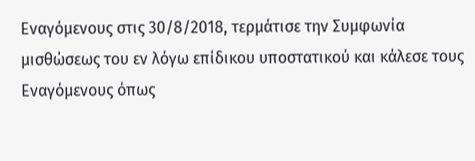Εναγόμενους στις 30/8/2018, τερμάτισε την Συμφωνία μισθώσεως του εν λόγω επίδικου υποστατικού και κάλεσε τους Εναγόμενους όπως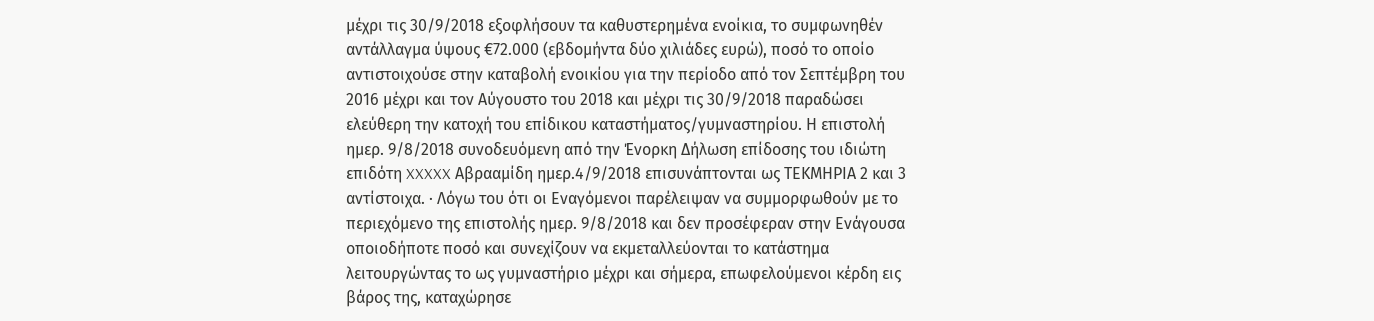μέχρι τις 30/9/2018 εξοφλήσουν τα καθυστερημένα ενοίκια, το συμφωνηθέν αντάλλαγμα ύψους €72.000 (εβδομήντα δύο χιλιάδες ευρώ), ποσό το οποίο αντιστοιχούσε στην καταβολή ενοικίου για την περίοδο από τον Σεπτέμβρη του 2016 μέχρι και τον Αύγουστο του 2018 και μέχρι τις 30/9/2018 παραδώσει ελεύθερη την κατοχή του επίδικου καταστήματος/γυμναστηρίου. Η επιστολή ημερ. 9/8/2018 συνοδευόμενη από την Ένορκη Δήλωση επίδοσης του ιδιώτη επιδότη XXXXX Αβρααμίδη ημερ.4/9/2018 επισυνάπτονται ως ΤΕΚΜΗΡΙΑ 2 και 3 αντίστοιχα. · Λόγω του ότι οι Εναγόμενοι παρέλειψαν να συμμορφωθούν με το περιεχόμενο της επιστολής ημερ. 9/8/2018 και δεν προσέφεραν στην Ενάγουσα οποιοδήποτε ποσό και συνεχίζουν να εκμεταλλεύονται το κατάστημα λειτουργώντας το ως γυμναστήριο μέχρι και σήμερα, επωφελούμενοι κέρδη εις βάρος της, καταχώρησε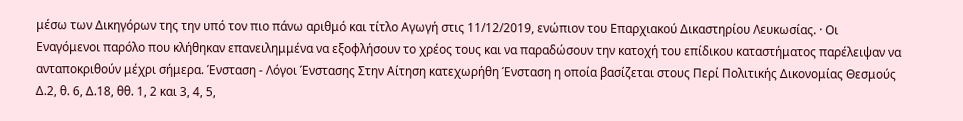μέσω των Δικηγόρων της την υπό τον πιο πάνω αριθμό και τίτλο Αγωγή στις 11/12/2019, ενώπιον του Επαρχιακού Δικαστηρίου Λευκωσίας. · Οι Εναγόμενοι παρόλο που κλήθηκαν επανειλημμένα να εξοφλήσουν το χρέος τους και να παραδώσουν την κατοχή του επίδικου καταστήματος παρέλειψαν να ανταποκριθούν μέχρι σήμερα. Ένσταση - Λόγοι Ένστασης Στην Αίτηση κατεχωρήθη Ένσταση η οποία βασίζεται στους Περί Πολιτικής Δικονομίας Θεσμούς Δ.2, θ. 6, Δ.18, θθ. 1, 2 και 3, 4, 5,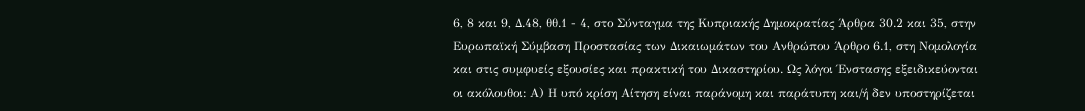6, 8 και 9, Δ.48, θθ.1 - 4, στο Σύνταγμα της Κυπριακής Δημοκρατίας Άρθρα 30.2 και 35, στην Ευρωπαϊκή Σύμβαση Προστασίας των Δικαιωμάτων του Ανθρώπου Άρθρο 6.1, στη Νομολογία και στις συμφυείς εξουσίες και πρακτική του Δικαστηρίου. Ως λόγοι Ένστασης εξειδικεύονται οι ακόλουθοι: Α) Η υπό κρίση Αίτηση είναι παράνομη και παράτυπη και/ή δεν υποστηρίζεται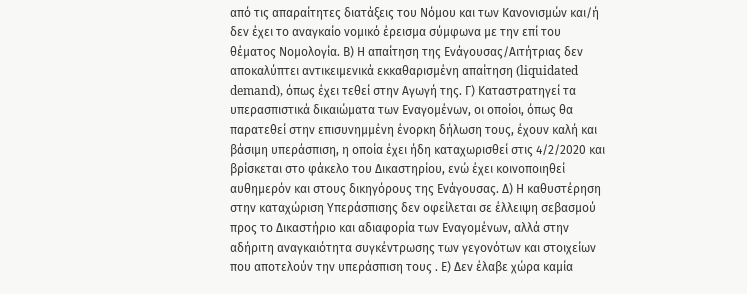από τις απαραίτητες διατάξεις του Νόμου και των Κανονισμών και/ή δεν έχει το αναγκαίο νομικό έρεισμα σύμφωνα με την επί του θέματος Νομολογία. Β) Η απαίτηση της Ενάγουσας/Αιτήτριας δεν αποκαλύπτει αντικειμενικά εκκαθαρισμένη απαίτηση (liquidated demand), όπως έχει τεθεί στην Αγωγή της. Γ) Καταστρατηγεί τα υπερασπιστικά δικαιώματα των Εναγομένων, οι οποίοι, όπως θα παρατεθεί στην επισυνημμένη ένορκη δήλωση τους, έχουν καλή και βάσιμη υπεράσπιση, η οποία έχει ήδη καταχωρισθεί στις 4/2/2020 και βρίσκεται στο φάκελο του Δικαστηρίου, ενώ έχει κοινοποιηθεί αυθημερόν και στους δικηγόρους της Ενάγουσας. Δ) Η καθυστέρηση στην καταχώριση Υπεράσπισης δεν οφείλεται σε έλλειψη σεβασμού προς το Δικαστήριο και αδιαφορία των Εναγομένων, αλλά στην αδήριτη αναγκαιότητα συγκέντρωσης των γεγονότων και στοιχείων που αποτελούν την υπεράσπιση τους . Ε) Δεν έλαβε χώρα καμία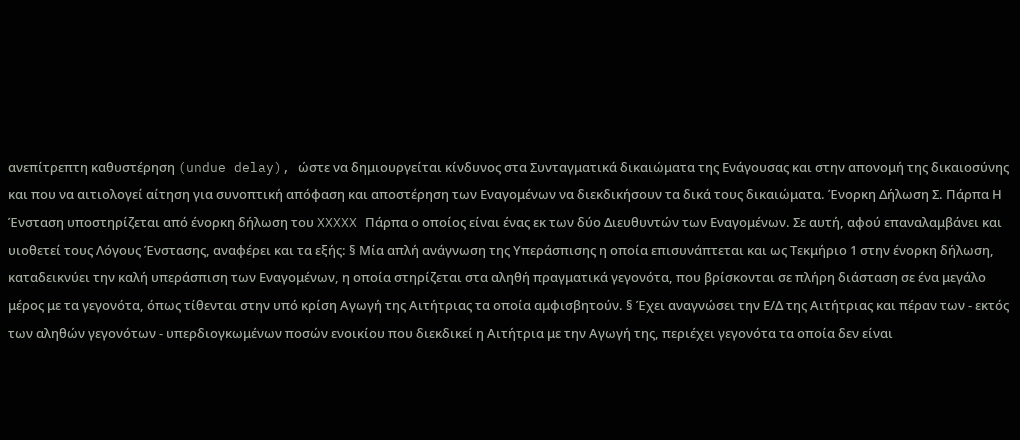ανεπίτρεπτη καθυστέρηση (undue delay), ώστε να δημιουργείται κίνδυνος στα Συνταγματικά δικαιώματα της Ενάγουσας και στην απονομή της δικαιοσύνης και που να αιτιολογεί αίτηση για συνοπτική απόφαση και αποστέρηση των Εναγομένων να διεκδικήσουν τα δικά τους δικαιώματα. Ένορκη Δήλωση Σ. Πάρπα Η Ένσταση υποστηρίζεται από ένορκη δήλωση του XXXXX Πάρπα ο οποίος είναι ένας εκ των δύο Διευθυντών των Εναγομένων. Σε αυτή, αφού επαναλαμβάνει και υιοθετεί τους Λόγους Ένστασης, αναφέρει και τα εξής: § Μία απλή ανάγνωση της Υπεράσπισης η οποία επισυνάπτεται και ως Τεκμήριο 1 στην ένορκη δήλωση, καταδεικνύει την καλή υπεράσπιση των Εναγομένων, η οποία στηρίζεται στα αληθή πραγματικά γεγονότα, που βρίσκονται σε πλήρη διάσταση σε ένα μεγάλο μέρος με τα γεγονότα, όπως τίθενται στην υπό κρίση Αγωγή της Αιτήτριας τα οποία αμφισβητούν. § Έχει αναγνώσει την Ε/Δ της Αιτήτριας και πέραν των - εκτός των αληθών γεγονότων - υπερδιογκωμένων ποσών ενοικίου που διεκδικεί η Αιτήτρια με την Αγωγή της, περιέχει γεγονότα τα οποία δεν είναι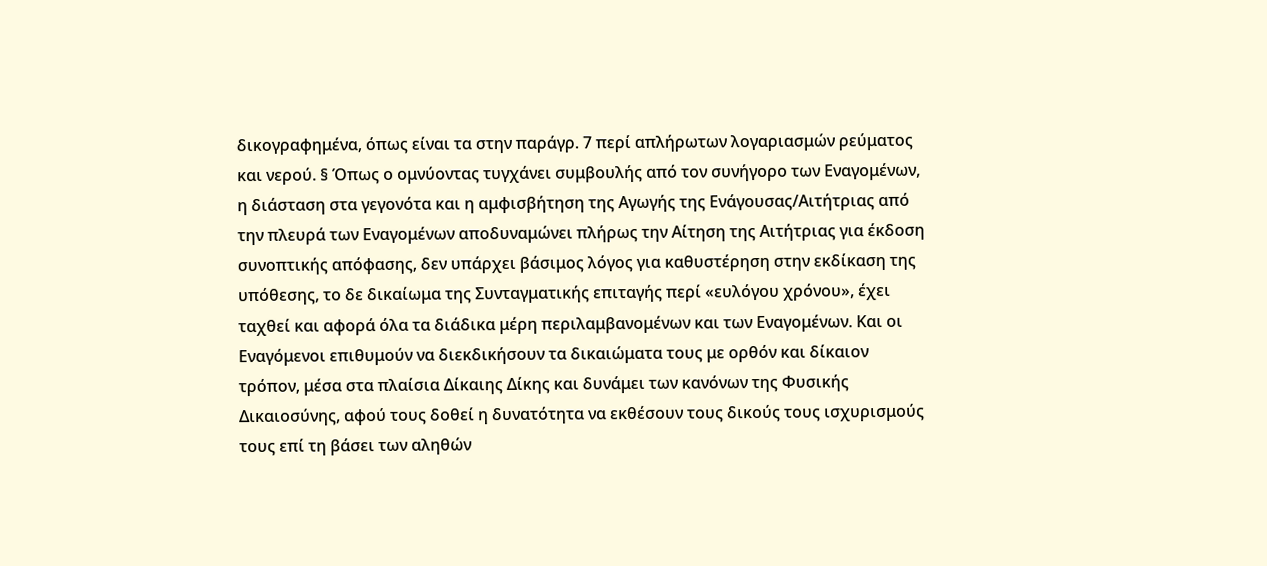δικογραφημένα, όπως είναι τα στην παράγρ. 7 περί απλήρωτων λογαριασμών ρεύματος και νερού. § Όπως ο ομνύοντας τυγχάνει συμβουλής από τον συνήγορο των Εναγομένων, η διάσταση στα γεγονότα και η αμφισβήτηση της Αγωγής της Ενάγουσας/Αιτήτριας από την πλευρά των Εναγομένων αποδυναμώνει πλήρως την Αίτηση της Αιτήτριας για έκδοση συνοπτικής απόφασης, δεν υπάρχει βάσιμος λόγος για καθυστέρηση στην εκδίκαση της υπόθεσης, το δε δικαίωμα της Συνταγματικής επιταγής περί «ευλόγου χρόνου», έχει ταχθεί και αφορά όλα τα διάδικα μέρη περιλαμβανομένων και των Εναγομένων. Και οι Εναγόμενοι επιθυμούν να διεκδικήσουν τα δικαιώματα τους με ορθόν και δίκαιον τρόπον, μέσα στα πλαίσια Δίκαιης Δίκης και δυνάμει των κανόνων της Φυσικής Δικαιοσύνης, αφού τους δοθεί η δυνατότητα να εκθέσουν τους δικούς τους ισχυρισμούς τους επί τη βάσει των αληθών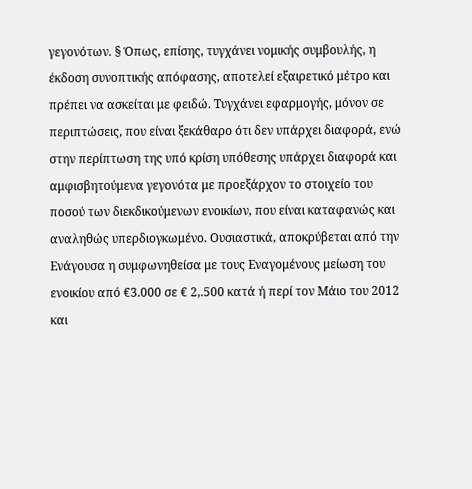γεγονότων. § Όπως, επίσης, τυγχάνει νομικής συμβουλής, η έκδοση συνοπτικής απόφασης, αποτελεί εξαιρετικό μέτρο και πρέπει να ασκείται με φειδώ. Τυγχάνει εφαρμογής, μόνον σε περιπτώσεις, που είναι ξεκάθαρο ότι δεν υπάρχει διαφορά, ενώ στην περίπτωση της υπό κρίση υπόθεσης υπάρχει διαφορά και αμφισβητούμενα γεγονότα με προεξάρχον το στοιχείο του ποσού των διεκδικούμενων ενοικίων, που είναι καταφανώς και αναληθώς υπερδιογκωμένο. Ουσιαστικά, αποκρύβεται από την Ενάγουσα η συμφωνηθείσα με τους Εναγομένους μείωση του ενοικίου από €3.000 σε € 2,.500 κατά ή περί τον Μάιο του 2012 και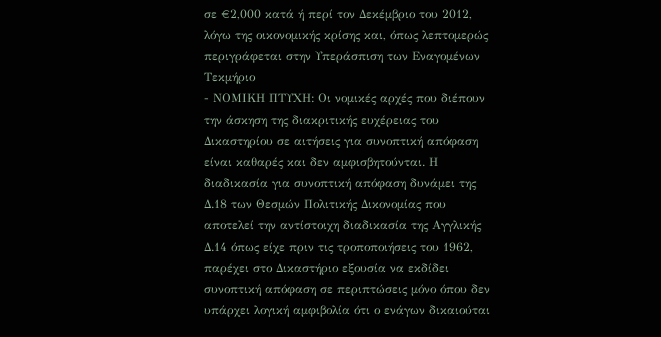σε €2,000 κατά ή περί τον Δεκέμβριο του 2012, λόγω της οικονομικής κρίσης και, όπως λεπτομερώς περιγράφεται στην Υπεράσπιση των Εναγομένων Τεκμήριο
- ΝΟΜΙΚΗ ΠΤΥΧΗ: Οι νομικές αρχές που διέπουν την άσκηση της διακριτικής ευχέρειας του Δικαστηρίου σε αιτήσεις για συνοπτική απόφαση είναι καθαρές και δεν αμφισβητούνται. Η διαδικασία για συνοπτική απόφαση δυνάμει της Δ.18 των Θεσμών Πολιτικής Δικονομίας που αποτελεί την αντίστοιχη διαδικασία της Αγγλικής Δ.14 όπως είχε πριν τις τροποποιήσεις του 1962, παρέχει στο Δικαστήριο εξουσία να εκδίδει συνοπτική απόφαση σε περιπτώσεις μόνο όπου δεν υπάρχει λογική αμφιβολία ότι ο ενάγων δικαιούται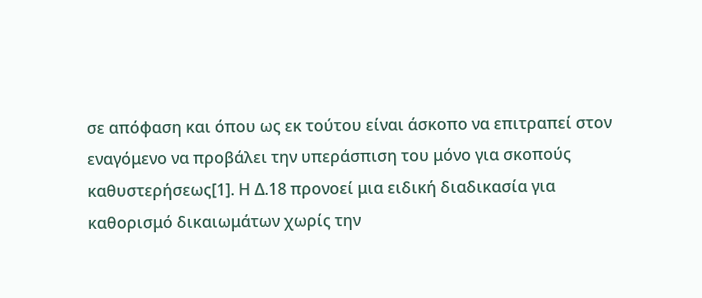σε απόφαση και όπου ως εκ τούτου είναι άσκοπο να επιτραπεί στον εναγόμενο να προβάλει την υπεράσπιση του μόνο για σκοπούς καθυστερήσεως[1]. Η Δ.18 προνοεί μια ειδική διαδικασία για καθορισμό δικαιωμάτων χωρίς την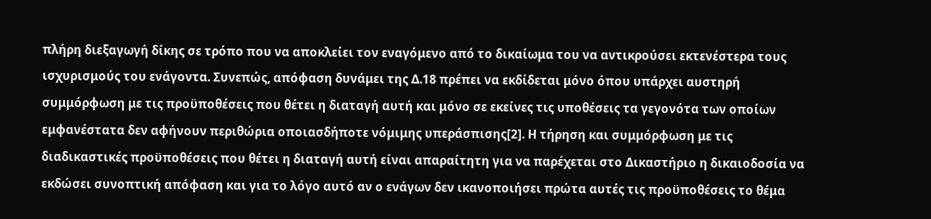πλήρη διεξαγωγή δίκης σε τρόπο που να αποκλείει τον εναγόμενο από το δικαίωμα του να αντικρούσει εκτενέστερα τους ισχυρισμούς του ενάγοντα. Συνεπώς, απόφαση δυνάμει της Δ.18 πρέπει να εκδίδεται μόνο όπου υπάρχει αυστηρή συμμόρφωση με τις προϋποθέσεις που θέτει η διαταγή αυτή και μόνο σε εκείνες τις υποθέσεις τα γεγονότα των οποίων εμφανέστατα δεν αφήνουν περιθώρια οποιασδήποτε νόμιμης υπεράσπισης[2]. Η τήρηση και συμμόρφωση με τις διαδικαστικές προϋποθέσεις που θέτει η διαταγή αυτή είναι απαραίτητη για να παρέχεται στο Δικαστήριο η δικαιοδοσία να εκδώσει συνοπτική απόφαση και για το λόγο αυτό αν ο ενάγων δεν ικανοποιήσει πρώτα αυτές τις προϋποθέσεις το θέμα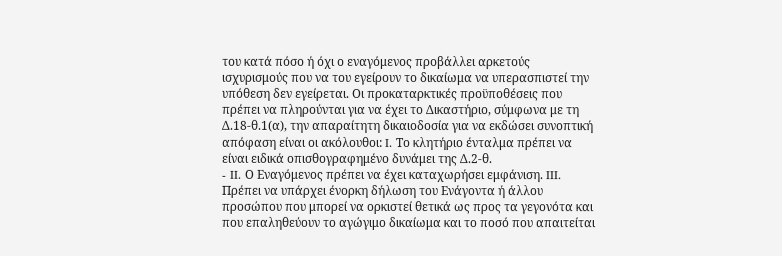του κατά πόσο ή όχι ο εναγόμενος προβάλλει αρκετούς ισχυρισμούς που να του εγείρουν το δικαίωμα να υπερασπιστεί την υπόθεση δεν εγείρεται. Οι προκαταρκτικές προϋποθέσεις που πρέπει να πληρούνται για να έχει το Δικαστήριο, σύμφωνα με τη Δ.18-θ.1(α), την απαραίτητη δικαιοδοσία για να εκδώσει συνοπτική απόφαση είναι οι ακόλουθοι: I. Το κλητήριο ένταλμα πρέπει να είναι ειδικά οπισθογραφημένο δυνάμει της Δ.2-θ.
- II. Ο Εναγόμενος πρέπει να έχει καταχωρήσει εμφάνιση. III. Πρέπει να υπάρχει ένορκη δήλωση του Ενάγοντα ή άλλου προσώπου που μπορεί να ορκιστεί θετικά ως προς τα γεγονότα και που επαληθεύουν το αγώγιμο δικαίωμα και το ποσό που απαιτείται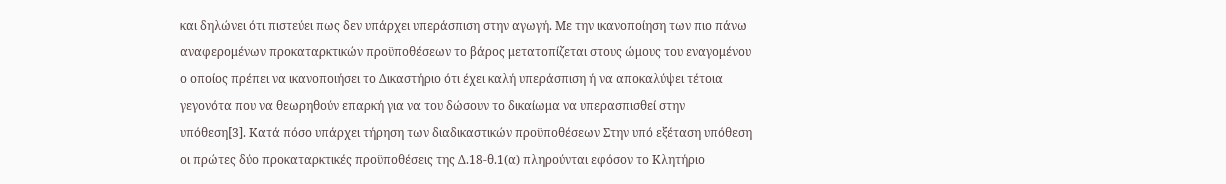και δηλώνει ότι πιστεύει πως δεν υπάρχει υπεράσπιση στην αγωγή. Με την ικανοποίηση των πιο πάνω αναφερομένων προκαταρκτικών προϋποθέσεων το βάρος μετατοπίζεται στους ώμους του εναγομένου ο οποίος πρέπει να ικανοποιήσει το Δικαστήριο ότι έχει καλή υπεράσπιση ή να αποκαλύψει τέτοια γεγονότα που να θεωρηθούν επαρκή για να του δώσουν το δικαίωμα να υπερασπισθεί στην υπόθεση[3]. Κατά πόσο υπάρχει τήρηση των διαδικαστικών προϋποθέσεων Στην υπό εξέταση υπόθεση οι πρώτες δύο προκαταρκτικές προϋποθέσεις της Δ.18-θ.1(α) πληρούνται εφόσον το Κλητήριο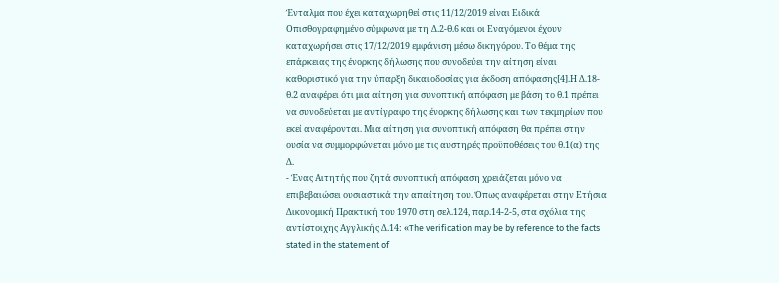Ένταλμα που έχει καταχωρηθεί στις 11/12/2019 είναι Ειδικά Οπισθογραφημένο σύμφωνα με τη Δ.2-θ.6 και οι Εναγόμενοι έχουν καταχωρήσει στις 17/12/2019 εμφάνιση μέσω δικηγόρου. Το θέμα της επάρκειας της ένορκης δήλωσης που συνοδεύει την αίτηση είναι καθοριστικό για την ύπαρξη δικαιοδοσίας για έκδοση απόφασης[4].Η Δ.18-θ.2 αναφέρει ότι μια αίτηση για συνοπτική απόφαση με βάση το θ.1 πρέπει να συνοδεύεται με αντίγραφο της ένορκης δήλωσης και των τεκμηρίων που εκεί αναφέρονται. Μια αίτηση για συνοπτική απόφαση θα πρέπει στην ουσία να συμμορφώνεται μόνο με τις αυστηρές προϋποθέσεις του θ.1(α) της Δ.
- Ένας Αιτητής που ζητά συνοπτική απόφαση χρειάζεται μόνο να επιβεβαιώσει ουσιαστικά την απαίτηση του. Όπως αναφέρεται στην Ετήσια Δικονομική Πρακτική του 1970 στη σελ.124, παρ.14-2-5, στα σχόλια της αντίστοιχης Αγγλικής Δ.14: «The verification may be by reference to the facts stated in the statement of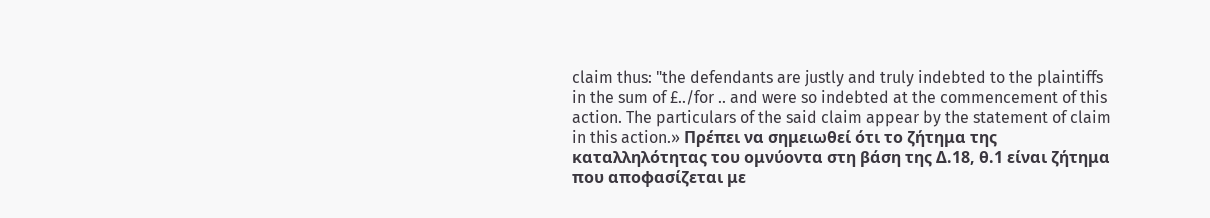claim thus: "the defendants are justly and truly indebted to the plaintiffs in the sum of £../for .. and were so indebted at the commencement of this action. The particulars of the said claim appear by the statement of claim in this action.» Πρέπει να σημειωθεί ότι το ζήτημα της καταλληλότητας του ομνύοντα στη βάση της Δ.18, θ.1 είναι ζήτημα που αποφασίζεται με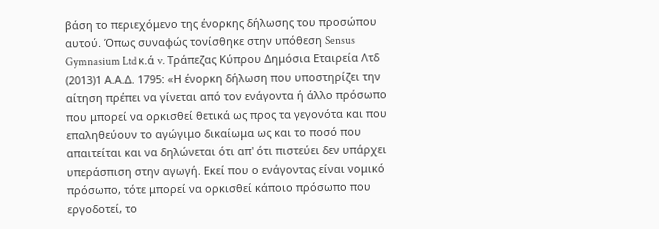βάση το περιεχόμενο της ένορκης δήλωσης του προσώπου αυτού. Όπως συναφώς τονίσθηκε στην υπόθεση Sensus Gymnasium Ltd κ.ά v. Τράπεζας Κύπρου Δημόσια Εταιρεία Λτδ
(2013)1 Α.Α.Δ. 1795: «Η ένορκη δήλωση που υποστηρίζει την αίτηση πρέπει να γίνεται από τον ενάγοντα ή άλλο πρόσωπο που μπορεί να ορκισθεί θετικά ως προς τα γεγονότα και που επαληθεύουν το αγώγιμο δικαίωμα ως και το ποσό που απαιτείται και να δηλώνεται ότι απ' ότι πιστεύει δεν υπάρχει υπεράσπιση στην αγωγή. Εκεί που ο ενάγοντας είναι νομικό πρόσωπο, τότε μπορεί να ορκισθεί κάποιο πρόσωπο που εργοδοτεί, το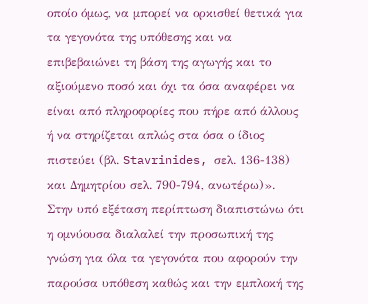οποίο όμως, να μπορεί να ορκισθεί θετικά για τα γεγονότα της υπόθεσης και να επιβεβαιώνει τη βάση της αγωγής και το αξιούμενο ποσό και όχι τα όσα αναφέρει να είναι από πληροφορίες που πήρε από άλλους ή να στηρίζεται απλώς στα όσα ο ίδιος πιστεύει (βλ. Stavrinides, σελ. 136-138) και Δημητρίου σελ. 790-794, ανωτέρω)». Στην υπό εξέταση περίπτωση διαπιστώνω ότι η ομνύουσα διαλαλεί την προσωπική της γνώση για όλα τα γεγονότα που αφορούν την παρούσα υπόθεση καθώς και την εμπλοκή της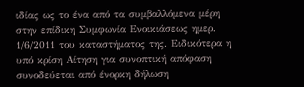ιδίας ως το ένα από τα συμβαλλόμενα μέρη στην επίδικη Συμφωνία Ενοικιάσεως ημερ. 1/6/2011 του καταστήματος της. Ειδικότερα η υπό κρίση Αίτηση για συνοπτική απόφαση συνοδεύεται από ένορκη δήλωση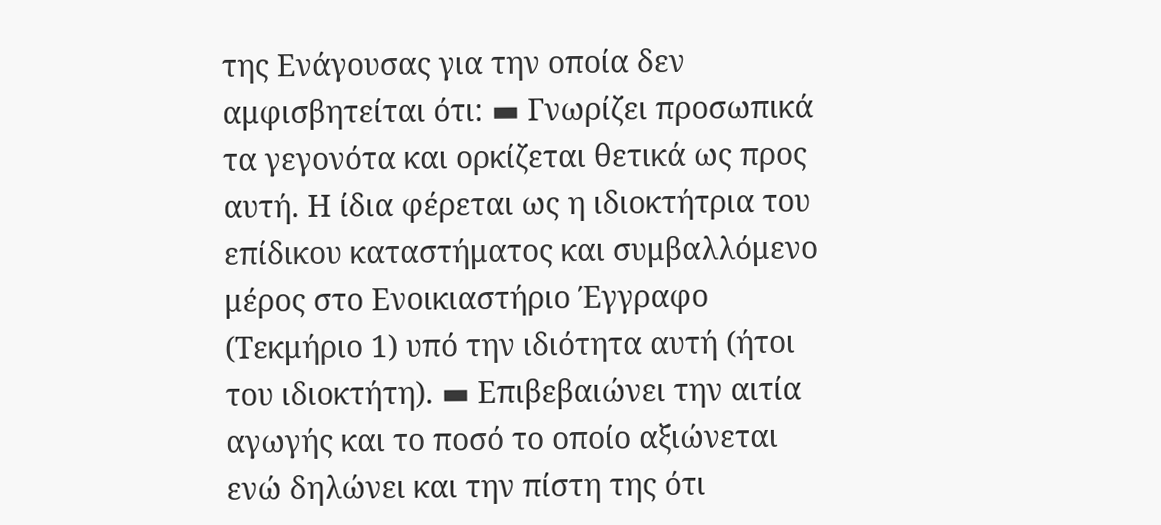της Ενάγουσας για την οποία δεν αμφισβητείται ότι: ▬ Γνωρίζει προσωπικά τα γεγονότα και ορκίζεται θετικά ως προς αυτή. Η ίδια φέρεται ως η ιδιοκτήτρια του επίδικου καταστήματος και συμβαλλόμενο μέρος στο Ενοικιαστήριο Έγγραφο (Τεκμήριο 1) υπό την ιδιότητα αυτή (ήτοι του ιδιοκτήτη). ▬ Επιβεβαιώνει την αιτία αγωγής και το ποσό το οποίο αξιώνεται ενώ δηλώνει και την πίστη της ότι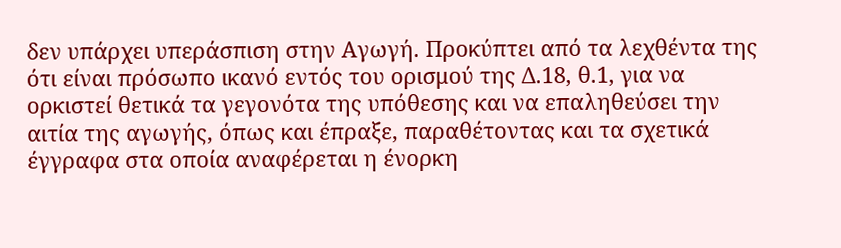δεν υπάρχει υπεράσπιση στην Αγωγή. Προκύπτει από τα λεχθέντα της ότι είναι πρόσωπο ικανό εντός του ορισμού της Δ.18, θ.1, για να ορκιστεί θετικά τα γεγονότα της υπόθεσης και να επαληθεύσει την αιτία της αγωγής, όπως και έπραξε, παραθέτοντας και τα σχετικά έγγραφα στα οποία αναφέρεται η ένορκη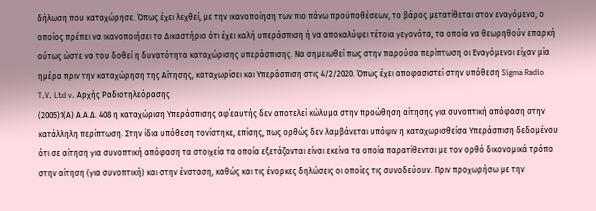δήλωση που καταχώρησε. Όπως έχει λεχθεί, με την ικανοποίηση των πιο πάνω προϋποθέσεων, το βάρος μετατίθεται στον εναγόμενο, ο οποίος πρέπει να ικανοποιήσει το Δικαστήριο ότι έχει καλή υπεράσπιση ή να αποκαλύψει τέτοια γεγονότα, τα οποία να θεωρηθούν επαρκή ούτως ώστε να του δοθεί η δυνατότητα καταχώρισης υπεράσπισης. Να σημειωθεί πως στην παρούσα περίπτωση οι Εναγόμενοι είχαν μία ημέρα πριν την καταχώρηση της Αίτησης, καταχωρίσει και Υπεράσπιση στις 4/2/2020. Όπως έχει αποφασιστεί στην υπόθεση Sigma Radio T.V. Ltd v. Αρχής Ραδιοτηλεόρασης
(2005)1(Α) Α.Α.Δ. 408 η καταχώριση Υπεράσπισης αφ΄εαυτής δεν αποτελεί κώλυμα στην προώθηση αίτησης για συνοπτική απόφαση στην κατάλληλη περίπτωση. Στην ίδια υπόθεση τονίστηκε, επίσης, πως ορθώς δεν λαμβάνεται υπόψιν η καταχωρισθείσα Υπεράσπιση δεδομένου ότι σε αίτηση για συνοπτική απόφαση τα στοιχεία τα οποία εξετάζονται είναι εκείνα τα οποία παρατίθενται με τον ορθό δικονομικά τρόπο στην αίτηση (για συνοπτική) και στην ένσταση, καθώς και τις ένορκες δηλώσεις οι οποίες τις συνοδεύουν. Πριν προχωρήσω με την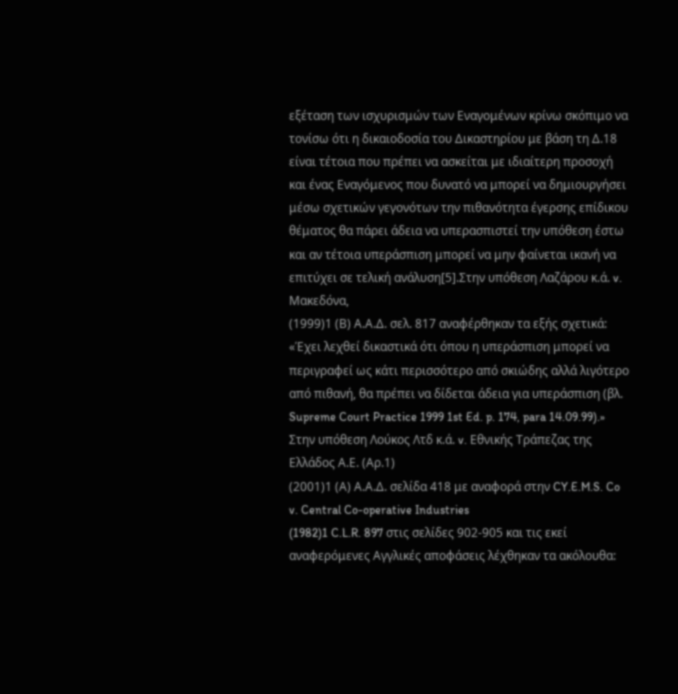εξέταση των ισχυρισμών των Εναγομένων κρίνω σκόπιμο να τονίσω ότι η δικαιοδοσία του Δικαστηρίου με βάση τη Δ.18 είναι τέτοια που πρέπει να ασκείται με ιδιαίτερη προσοχή και ένας Εναγόμενος που δυνατό να μπορεί να δημιουργήσει μέσω σχετικών γεγονότων την πιθανότητα έγερσης επίδικου θέματος θα πάρει άδεια να υπερασπιστεί την υπόθεση έστω και αν τέτοια υπεράσπιση μπορεί να μην φαίνεται ικανή να επιτύχει σε τελική ανάλυση[5].Στην υπόθεση Λαζάρου κ.ά. v. Μακεδόνα,
(1999)1 (Β) Α.Α.Δ. σελ. 817 αναφέρθηκαν τα εξής σχετικά: «Έχει λεχθεί δικαστικά ότι όπου η υπεράσπιση μπορεί να περιγραφεί ως κάτι περισσότερο από σκιώδης αλλά λιγότερο από πιθανή, θα πρέπει να δίδεται άδεια για υπεράσπιση (βλ. Supreme Court Practice 1999 1st Ed. p. 174, para 14.09.99).» Στην υπόθεση Λούκος Λτδ κ.ά. v. Εθνικής Τράπεζας της Ελλάδος Α.Ε. (Αρ.1)
(2001)1 (Α) Α.Α.Δ. σελίδα 418 με αναφορά στην CY.E.M.S. Co v. Central Co-operative Industries
(1982)1 C.L.R. 897 στις σελίδες 902-905 και τις εκεί αναφερόμενες Αγγλικές αποφάσεις λέχθηκαν τα ακόλουθα: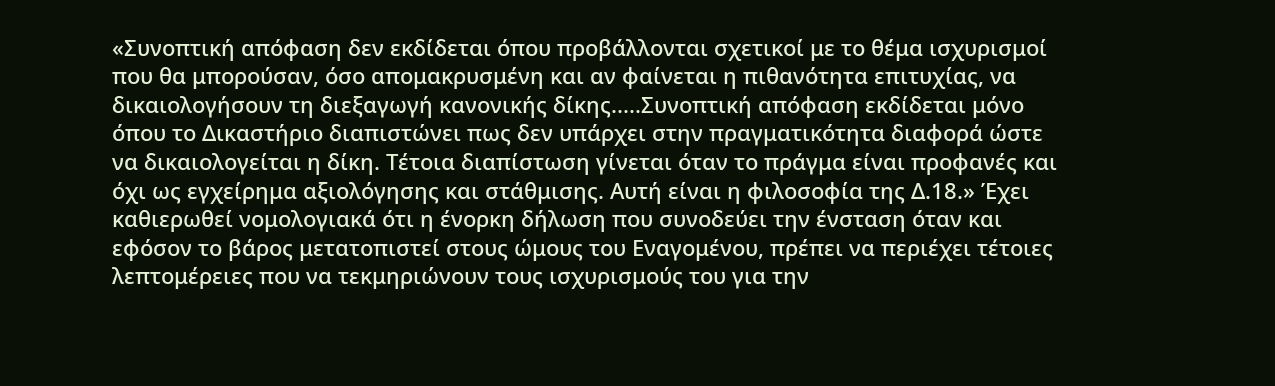«Συνοπτική απόφαση δεν εκδίδεται όπου προβάλλονται σχετικοί με το θέμα ισχυρισμοί που θα μπορούσαν, όσο απομακρυσμένη και αν φαίνεται η πιθανότητα επιτυχίας, να δικαιολογήσουν τη διεξαγωγή κανονικής δίκης.....Συνοπτική απόφαση εκδίδεται μόνο όπου το Δικαστήριο διαπιστώνει πως δεν υπάρχει στην πραγματικότητα διαφορά ώστε να δικαιολογείται η δίκη. Τέτοια διαπίστωση γίνεται όταν το πράγμα είναι προφανές και όχι ως εγχείρημα αξιολόγησης και στάθμισης. Αυτή είναι η φιλοσοφία της Δ.18.» Έχει καθιερωθεί νομολογιακά ότι η ένορκη δήλωση που συνοδεύει την ένσταση όταν και εφόσον το βάρος μετατοπιστεί στους ώμους του Εναγομένου, πρέπει να περιέχει τέτοιες λεπτομέρειες που να τεκμηριώνουν τους ισχυρισμούς του για την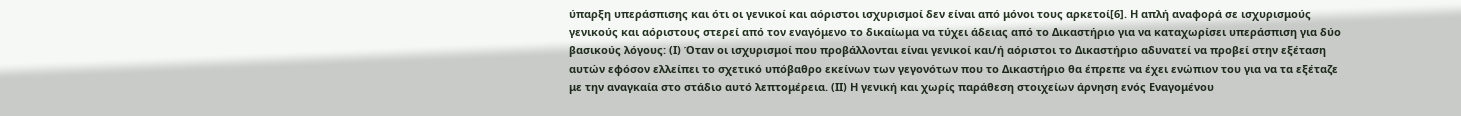ύπαρξη υπεράσπισης και ότι οι γενικοί και αόριστοι ισχυρισμοί δεν είναι από μόνοι τους αρκετοί[6]. Η απλή αναφορά σε ισχυρισμούς γενικούς και αόριστους στερεί από τον εναγόμενο το δικαίωμα να τύχει άδειας από το Δικαστήριο για να καταχωρίσει υπεράσπιση για δύο βασικούς λόγους: (Ι) Όταν οι ισχυρισμοί που προβάλλονται είναι γενικοί και/ή αόριστοι το Δικαστήριο αδυνατεί να προβεί στην εξέταση αυτών εφόσον ελλείπει το σχετικό υπόβαθρο εκείνων των γεγονότων που το Δικαστήριο θα έπρεπε να έχει ενώπιον του για να τα εξέταζε με την αναγκαία στο στάδιο αυτό λεπτομέρεια. (ΙΙ) Η γενική και χωρίς παράθεση στοιχείων άρνηση ενός Εναγομένου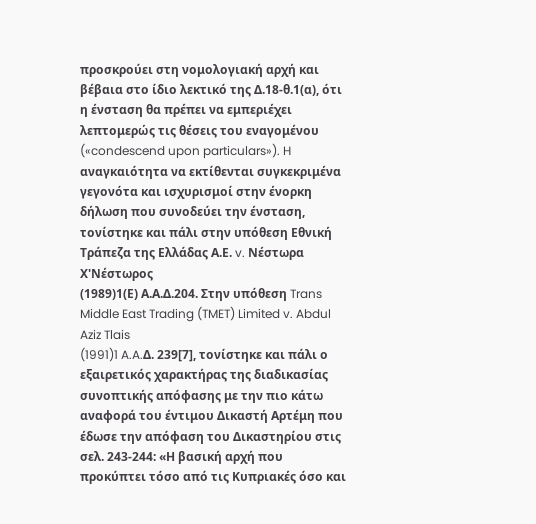προσκρούει στη νομολογιακή αρχή και βέβαια στο ίδιο λεκτικό της Δ.18-θ.1(α), ότι η ένσταση θα πρέπει να εμπεριέχει λεπτομερώς τις θέσεις του εναγομένου («condescend upon particulars»). H αναγκαιότητα να εκτίθενται συγκεκριμένα γεγονότα και ισχυρισμοί στην ένορκη δήλωση που συνοδεύει την ένσταση, τονίστηκε και πάλι στην υπόθεση Εθνική Τράπεζα της Ελλάδας Α.Ε. v. Νέστωρα Χ'Νέστωρος
(1989)1(Ε) Α.Α.Δ.204. Στην υπόθεση Trans Middle East Trading (TMET) Limited v. Abdul Aziz Tlais
(1991)1 A.A.Δ. 239[7], τονίστηκε και πάλι ο εξαιρετικός χαρακτήρας της διαδικασίας συνοπτικής απόφασης με την πιο κάτω αναφορά του έντιμου Δικαστή Αρτέμη που έδωσε την απόφαση του Δικαστηρίου στις σελ. 243-244: «Η βασική αρχή που προκύπτει τόσο από τις Κυπριακές όσο και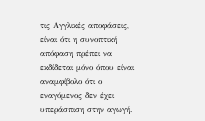τις Αγγλικές αποφάσεις, είναι ότι η συνοπτική απόφαση πρέπει να εκδίδεται μόνο όπου είναι αναμφίβολο ότι ο εναγόμενος δεν έχει υπεράσπιση στην αγωγή.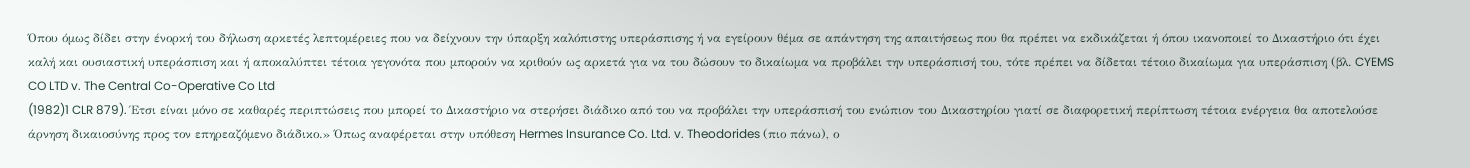Όπου όμως δίδει στην ένορκή του δήλωση αρκετές λεπτομέρειες που να δείχνουν την ύπαρξη καλόπιστης υπεράσπισης ή να εγείρουν θέμα σε απάντηση της απαιτήσεως που θα πρέπει να εκδικάζεται ή όπου ικανοποιεί το Δικαστήριο ότι έχει καλή και ουσιαστική υπεράσπιση και ή αποκαλύπτει τέτοια γεγονότα που μπορούν να κριθούν ως αρκετά για να του δώσουν το δικαίωμα να προβάλει την υπεράσπισή του, τότε πρέπει να δίδεται τέτοιο δικαίωμα για υπεράσπιση (βλ. CYEMS CO LTD v. The Central Co-Operative Co Ltd
(1982)1 CLR 879). Έτσι είναι μόνο σε καθαρές περιπτώσεις που μπορεί το Δικαστήριο να στερήσει διάδικο από του να προβάλει την υπεράσπισή του ενώπιον του Δικαστηρίου γιατί σε διαφορετική περίπτωση τέτοια ενέργεια θα αποτελούσε άρνηση δικαιοσύνης προς τον επηρεαζόμενο διάδικο.» Όπως αναφέρεται στην υπόθεση Hermes Insurance Co. Ltd. v. Theodorides (πιο πάνω), ο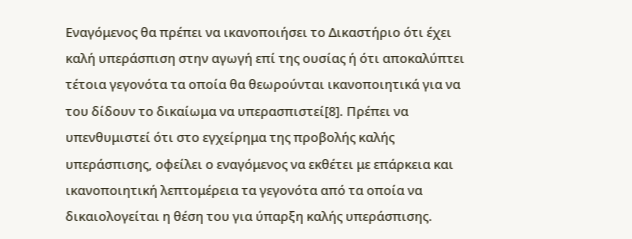Εναγόμενος θα πρέπει να ικανοποιήσει το Δικαστήριο ότι έχει καλή υπεράσπιση στην αγωγή επί της ουσίας ή ότι αποκαλύπτει τέτοια γεγονότα τα οποία θα θεωρούνται ικανοποιητικά για να του δίδουν το δικαίωμα να υπερασπιστεί[8]. Πρέπει να υπενθυμιστεί ότι στο εγχείρημα της προβολής καλής υπεράσπισης, οφείλει ο εναγόμενος να εκθέτει με επάρκεια και ικανοποιητική λεπτομέρεια τα γεγονότα από τα οποία να δικαιολογείται η θέση του για ύπαρξη καλής υπεράσπισης.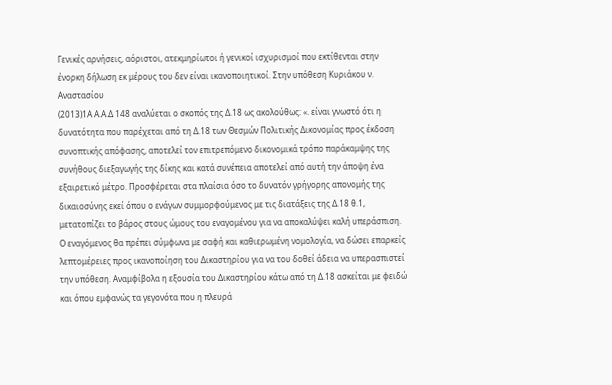Γενικές αρνήσεις, αόριστοι, ατεκμηρίωτοι ή γενικοί ισχυρισμοί που εκτίθενται στην ένορκη δήλωση εκ μέρους του δεν είναι ικανοποιητικοί. Στην υπόθεση Κυριάκου ν. Αναστασίου
(2013)1Α Α.Α.Δ 148 αναλύεται ο σκοπός της Δ.18 ως ακολούθως: «. είναι γνωστό ότι η δυνατότητα που παρέχεται από τη Δ.18 των Θεσμών Πολιτικής Δικονομίας προς έκδοση συνοπτικής απόφασης, αποτελεί τον επιτρεπόμενο δικονομικά τρόπο παράκαμψης της συνήθους διεξαγωγής της δίκης και κατά συνέπεια αποτελεί από αυτή την άποψη ένα εξαιρετικό μέτρο. Προσφέρεται στα πλαίσια όσο το δυνατόν γρήγορης απονομής της δικαιοσύνης εκεί όπου ο ενάγων συμμορφούμενος με τις διατάξεις της Δ.18 θ.1, μετατοπίζει το βάρος στους ώμους του εναγομένου για να αποκαλύψει καλή υπεράσπιση. Ο εναγόμενος θα πρέπει σύμφωνα με σαφή και καθιερωμένη νομολογία, να δώσει επαρκείς λεπτομέρειες προς ικανοποίηση του Δικαστηρίου για να του δοθεί άδεια να υπερασπιστεί την υπόθεση. Αναμφίβολα η εξουσία του Δικαστηρίου κάτω από τη Δ.18 ασκείται με φειδώ και όπου εμφανώς τα γεγονότα που η πλευρά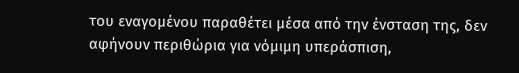του εναγομένου παραθέτει μέσα από την ένσταση της, δεν αφήνουν περιθώρια για νόμιμη υπεράσπιση,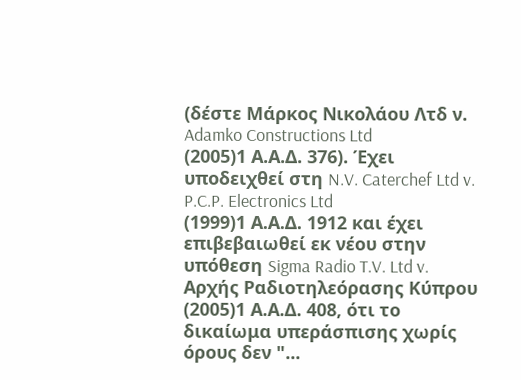(δέστε Μάρκος Νικολάου Λτδ ν. Adamko Constructions Ltd
(2005)1 Α.Α.Δ. 376). Έχει υποδειχθεί στη N.V. Caterchef Ltd v. P.C.P. Electronics Ltd
(1999)1 Α.Α.Δ. 1912 και έχει επιβεβαιωθεί εκ νέου στην υπόθεση Sigma Radio T.V. Ltd v. Αρχής Ραδιοτηλεόρασης Κύπρου
(2005)1 Α.Α.Δ. 408, ότι το δικαίωμα υπεράσπισης χωρίς όρους δεν "...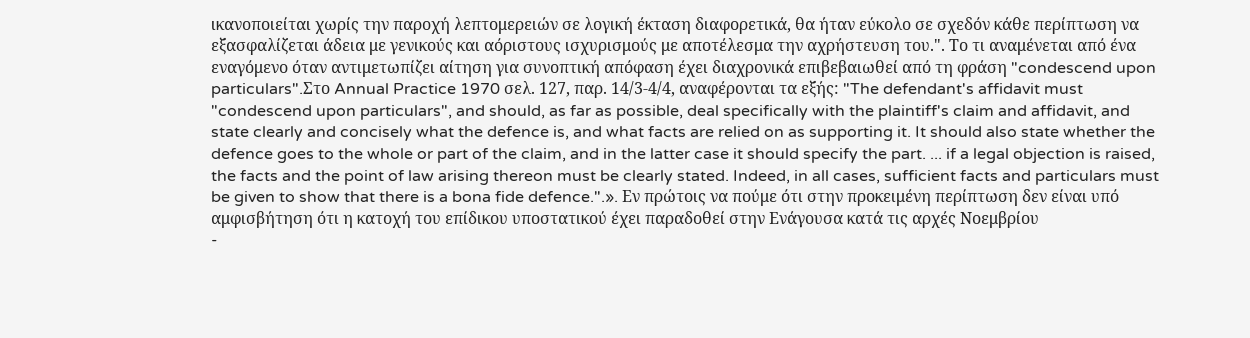ικανοποιείται χωρίς την παροχή λεπτομερειών σε λογική έκταση διαφορετικά, θα ήταν εύκολο σε σχεδόν κάθε περίπτωση να εξασφαλίζεται άδεια με γενικούς και αόριστους ισχυρισμούς με αποτέλεσμα την αχρήστευση του.". Το τι αναμένεται από ένα εναγόμενο όταν αντιμετωπίζει αίτηση για συνοπτική απόφαση έχει διαχρονικά επιβεβαιωθεί από τη φράση "condescend upon particulars".Στο Annual Practice 1970 σελ. 127, παρ. 14/3-4/4, αναφέρονται τα εξής: "The defendant's affidavit must "condescend upon particulars", and should, as far as possible, deal specifically with the plaintiff's claim and affidavit, and state clearly and concisely what the defence is, and what facts are relied on as supporting it. It should also state whether the defence goes to the whole or part of the claim, and in the latter case it should specify the part. ... if a legal objection is raised, the facts and the point of law arising thereon must be clearly stated. Indeed, in all cases, sufficient facts and particulars must be given to show that there is a bona fide defence.".». Εν πρώτοις να πούμε ότι στην προκειμένη περίπτωση δεν είναι υπό αμφισβήτηση ότι η κατοχή του επίδικου υποστατικού έχει παραδοθεί στην Ενάγουσα κατά τις αρχές Νοεμβρίου
-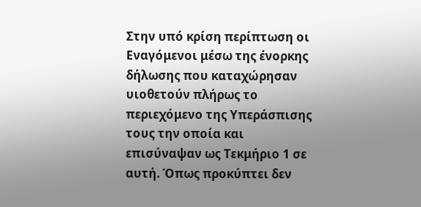Στην υπό κρίση περίπτωση οι Εναγόμενοι μέσω της ένορκης δήλωσης που καταχώρησαν υιοθετούν πλήρως το περιεχόμενο της Υπεράσπισης τους την οποία και επισύναψαν ως Τεκμήριο 1 σε αυτή. Όπως προκύπτει δεν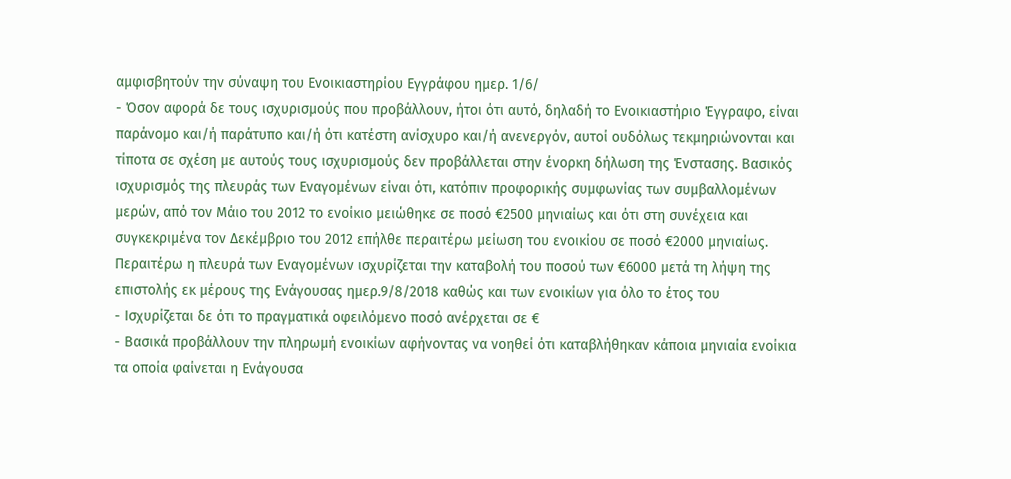αμφισβητούν την σύναψη του Ενοικιαστηρίου Εγγράφου ημερ. 1/6/
- Όσον αφορά δε τους ισχυρισμούς που προβάλλουν, ήτοι ότι αυτό, δηλαδή το Ενοικιαστήριο Έγγραφο, είναι παράνομο και/ή παράτυπο και/ή ότι κατέστη ανίσχυρο και/ή ανενεργόν, αυτοί ουδόλως τεκμηριώνονται και τίποτα σε σχέση με αυτούς τους ισχυρισμούς δεν προβάλλεται στην ένορκη δήλωση της Ένστασης. Βασικός ισχυρισμός της πλευράς των Εναγομένων είναι ότι, κατόπιν προφορικής συμφωνίας των συμβαλλομένων μερών, από τον Μάιο του 2012 το ενοίκιο μειώθηκε σε ποσό €2500 μηνιαίως και ότι στη συνέχεια και συγκεκριμένα τον Δεκέμβριο του 2012 επήλθε περαιτέρω μείωση του ενοικίου σε ποσό €2000 μηνιαίως. Περαιτέρω η πλευρά των Εναγομένων ισχυρίζεται την καταβολή του ποσού των €6000 μετά τη λήψη της επιστολής εκ μέρους της Ενάγουσας ημερ.9/8/2018 καθώς και των ενοικίων για όλο το έτος του
- Ισχυρίζεται δε ότι το πραγματικά οφειλόμενο ποσό ανέρχεται σε €
- Βασικά προβάλλουν την πληρωμή ενοικίων αφήνοντας να νοηθεί ότι καταβλήθηκαν κάποια μηνιαία ενοίκια τα οποία φαίνεται η Ενάγουσα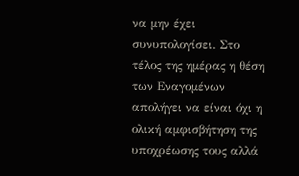να μην έχει συνυπολογίσει. Στο τέλος της ημέρας η θέση των Εναγομένων απολήγει να είναι όχι η ολική αμφισβήτηση της υποχρέωσης τους αλλά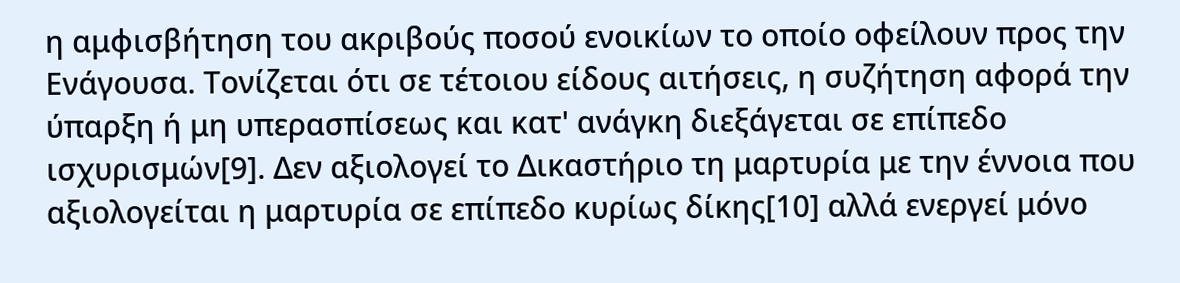η αμφισβήτηση του ακριβούς ποσού ενοικίων το οποίο οφείλουν προς την Ενάγουσα. Τονίζεται ότι σε τέτοιου είδους αιτήσεις, η συζήτηση αφορά την ύπαρξη ή μη υπερασπίσεως και κατ' ανάγκη διεξάγεται σε επίπεδο ισχυρισμών[9]. Δεν αξιολογεί το Δικαστήριο τη μαρτυρία με την έννοια που αξιολογείται η μαρτυρία σε επίπεδο κυρίως δίκης[10] αλλά ενεργεί μόνο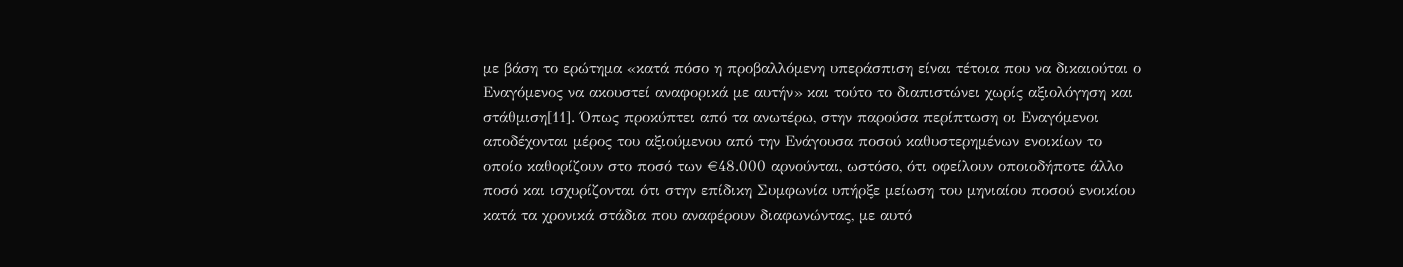με βάση το ερώτημα «κατά πόσο η προβαλλόμενη υπεράσπιση είναι τέτοια που να δικαιούται ο Εναγόμενος να ακουστεί αναφορικά με αυτήν» και τούτο το διαπιστώνει χωρίς αξιολόγηση και στάθμιση[11]. Όπως προκύπτει από τα ανωτέρω, στην παρούσα περίπτωση οι Εναγόμενοι αποδέχονται μέρος του αξιούμενου από την Ενάγουσα ποσού καθυστερημένων ενοικίων το οποίο καθορίζουν στο ποσό των €48.000 αρνούνται, ωστόσο, ότι οφείλουν οποιοδήποτε άλλο ποσό και ισχυρίζονται ότι στην επίδικη Συμφωνία υπήρξε μείωση του μηνιαίου ποσού ενοικίου κατά τα χρονικά στάδια που αναφέρουν διαφωνώντας, με αυτό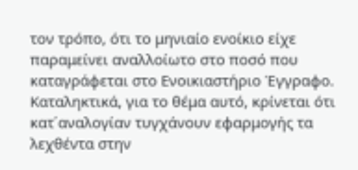τον τρόπο, ότι το μηνιαίο ενοίκιο είχε παραμείνει αναλλοίωτο στο ποσό που καταγράφεται στο Ενοικιαστήριο Έγγραφο. Καταληκτικά, για το θέμα αυτό, κρίνεται ότι κατ΄αναλογίαν τυγχάνουν εφαρμογής τα λεχθέντα στην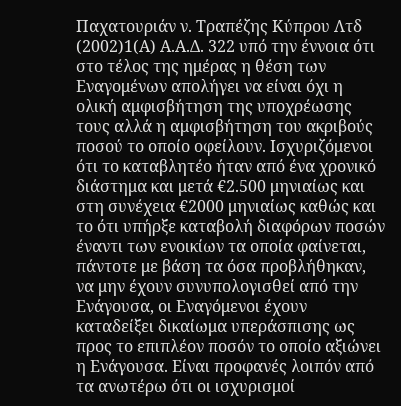Παχατουριάν ν. Τραπέζης Κύπρου Λτδ
(2002)1(Α) Α.Α.Δ. 322 υπό την έννοια ότι στο τέλος της ημέρας η θέση των Εναγομένων απολήγει να είναι όχι η ολική αμφισβήτηση της υποχρέωσης τους αλλά η αμφισβήτηση του ακριβούς ποσού το οποίο οφείλουν. Ισχυριζόμενοι ότι το καταβλητέο ήταν από ένα χρονικό διάστημα και μετά €2.500 μηνιαίως και στη συνέχεια €2000 μηνιαίως καθώς και το ότι υπήρξε καταβολή διαφόρων ποσών έναντι των ενοικίων τα οποία φαίνεται, πάντοτε με βάση τα όσα προβλήθηκαν, να μην έχουν συνυπολογισθεί από την Ενάγουσα, οι Εναγόμενοι έχουν καταδείξει δικαίωμα υπεράσπισης ως προς το επιπλέον ποσόν το οποίο αξιώνει η Ενάγουσα. Είναι προφανές λοιπόν από τα ανωτέρω ότι οι ισχυρισμοί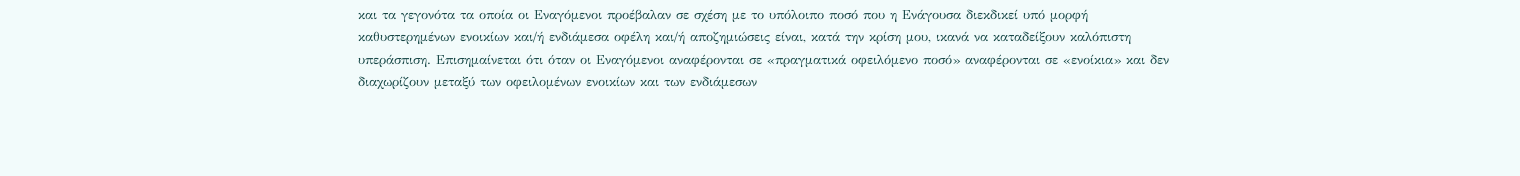και τα γεγονότα τα οποία οι Εναγόμενοι προέβαλαν σε σχέση με το υπόλοιπο ποσό που η Ενάγουσα διεκδικεί υπό μορφή καθυστερημένων ενοικίων και/ή ενδιάμεσα οφέλη και/ή αποζημιώσεις είναι, κατά την κρίση μου, ικανά να καταδείξουν καλόπιστη υπεράσπιση. Επισημαίνεται ότι όταν οι Εναγόμενοι αναφέρονται σε «πραγματικά οφειλόμενο ποσό» αναφέρονται σε «ενοίκια» και δεν διαχωρίζουν μεταξύ των οφειλομένων ενοικίων και των ενδιάμεσων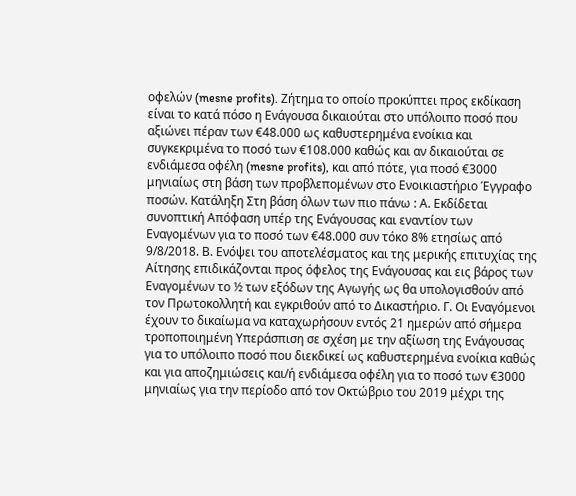οφελών (mesne profits). Ζήτημα το οποίο προκύπτει προς εκδίκαση είναι το κατά πόσο η Ενάγουσα δικαιούται στο υπόλοιπο ποσό που αξιώνει πέραν των €48.000 ως καθυστερημένα ενοίκια και συγκεκριμένα το ποσό των €108.000 καθώς και αν δικαιούται σε ενδιάμεσα οφέλη (mesne profits), και από πότε, για ποσό €3000 μηνιαίως στη βάση των προβλεπομένων στο Ενοικιαστήριο Έγγραφο ποσών. Κατάληξη Στη βάση όλων των πιο πάνω : Α. Εκδίδεται συνοπτική Απόφαση υπέρ της Ενάγουσας και εναντίον των Εναγομένων για το ποσό των €48.000 συν τόκο 8% ετησίως από 9/8/2018. Β. Ενόψει του αποτελέσματος και της μερικής επιτυχίας της Αίτησης επιδικάζονται προς όφελος της Ενάγουσας και εις βάρος των Εναγομένων το ½ των εξόδων της Αγωγής ως θα υπολογισθούν από τον Πρωτοκολλητή και εγκριθούν από το Δικαστήριο. Γ. Οι Εναγόμενοι έχουν το δικαίωμα να καταχωρήσουν εντός 21 ημερών από σήμερα τροποποιημένη Υπεράσπιση σε σχέση με την αξίωση της Ενάγουσας για το υπόλοιπο ποσό που διεκδικεί ως καθυστερημένα ενοίκια καθώς και για αποζημιώσεις και/ή ενδιάμεσα οφέλη για το ποσό των €3000 μηνιαίως για την περίοδο από τον Οκτώβριο του 2019 μέχρι της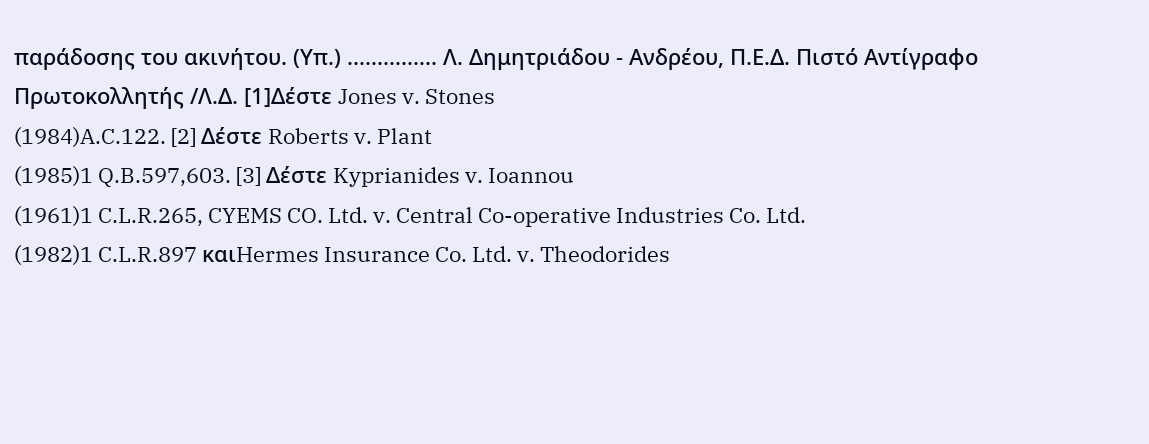παράδοσης του ακινήτου. (Υπ.) ............... Λ. Δημητριάδου - Ανδρέου, Π.Ε.Δ. Πιστό Αντίγραφο Πρωτοκολλητής /Λ.Δ. [1]Δέστε Jones v. Stones
(1984)A.C.122. [2] Δέστε Roberts v. Plant
(1985)1 Q.B.597,603. [3] Δέστε Kyprianides v. Ioannou
(1961)1 C.L.R.265, CYEMS CO. Ltd. v. Central Co-operative Industries Co. Ltd.
(1982)1 C.L.R.897 καιHermes Insurance Co. Ltd. v. Theodorides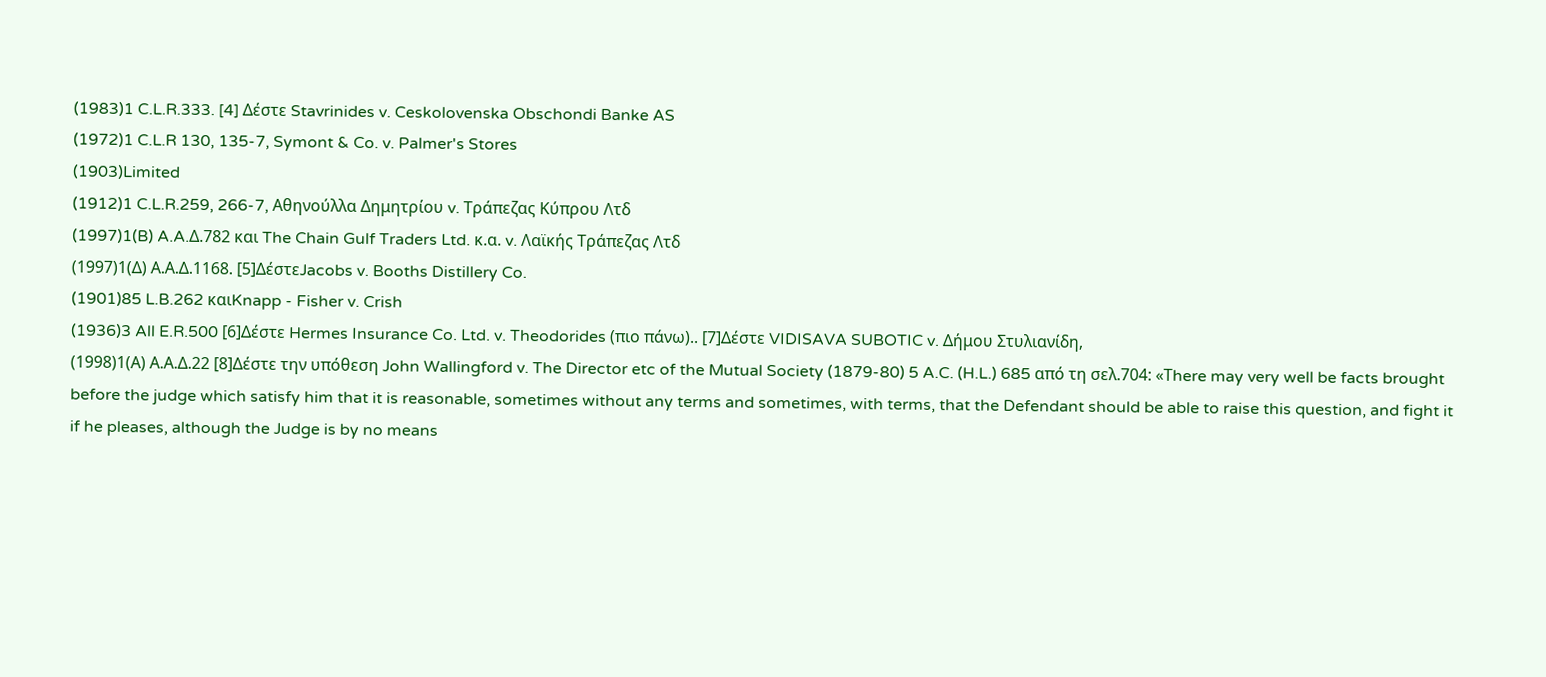(1983)1 C.L.R.333. [4] Δέστε Stavrinides v. Ceskolovenska Obschondi Banke AS
(1972)1 C.L.R 130, 135-7, Symont & Co. v. Palmer's Stores
(1903)Limited
(1912)1 C.L.R.259, 266-7, Αθηνούλλα Δημητρίου v. Τράπεζας Κύπρου Λτδ
(1997)1(B) A.A.Δ.782 και The Chain Gulf Traders Ltd. κ.α. v. Λαϊκής Τράπεζας Λτδ
(1997)1(Δ) Α.Α.Δ.1168. [5]ΔέστεJacobs v. Booths Distillery Co.
(1901)85 L.B.262 καιKnapp - Fisher v. Crish
(1936)3 All E.R.500 [6]Δέστε Hermes Insurance Co. Ltd. v. Theodorides (πιο πάνω).. [7]Δέστε VIDISAVA SUBOTIC v. Δήμου Στυλιανίδη,
(1998)1(Α) Α.Α.Δ.22 [8]Δέστε την υπόθεση John Wallingford v. The Director etc of the Mutual Society (1879-80) 5 A.C. (H.L.) 685 από τη σελ.704: «Τhere may very well be facts brought before the judge which satisfy him that it is reasonable, sometimes without any terms and sometimes, with terms, that the Defendant should be able to raise this question, and fight it if he pleases, although the Judge is by no means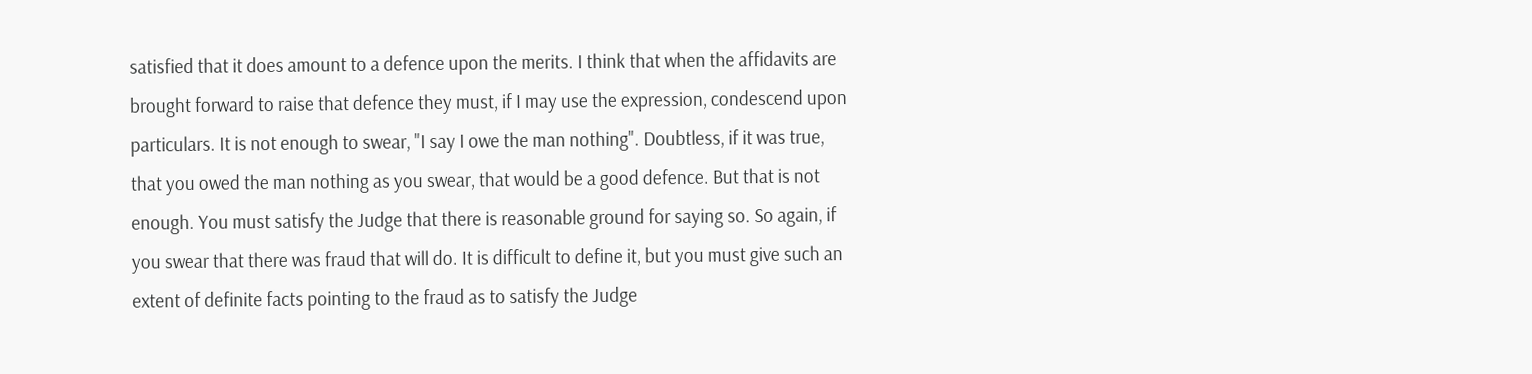satisfied that it does amount to a defence upon the merits. I think that when the affidavits are brought forward to raise that defence they must, if I may use the expression, condescend upon particulars. It is not enough to swear, "I say I owe the man nothing". Doubtless, if it was true, that you owed the man nothing as you swear, that would be a good defence. But that is not enough. You must satisfy the Judge that there is reasonable ground for saying so. So again, if you swear that there was fraud that will do. It is difficult to define it, but you must give such an extent of definite facts pointing to the fraud as to satisfy the Judge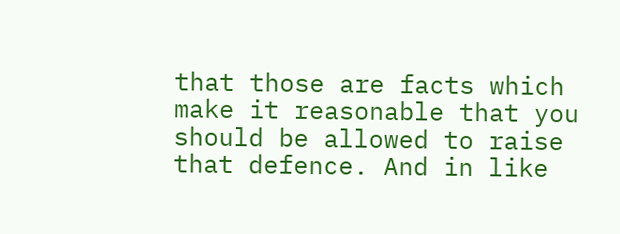that those are facts which make it reasonable that you should be allowed to raise that defence. And in like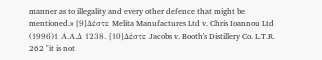manner as to illegality and every other defence that might be mentioned.» [9]Δέστε Melita Manufactures Ltd v. Chris Ioannou Ltd
(1996)1 Α.Α.Δ 1238. [10]Δέστε Jacobs v. Booth's Distillery Co. L.T.R. 262 "it is not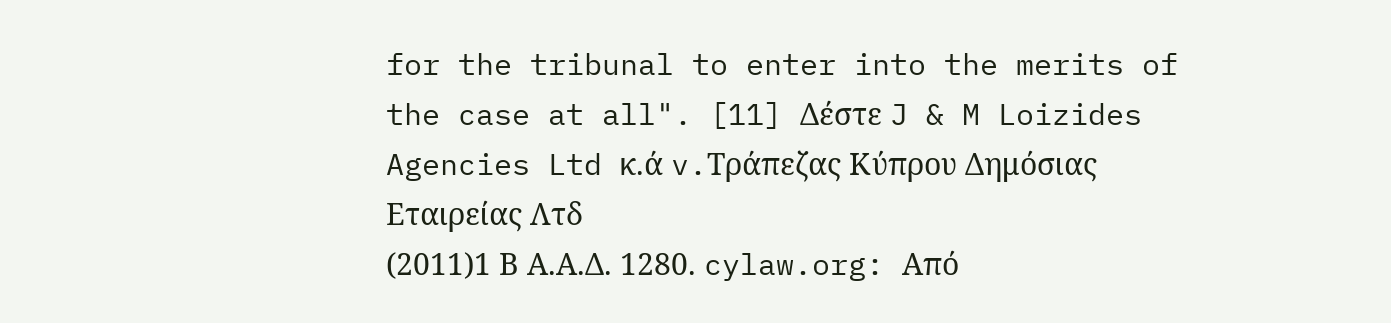for the tribunal to enter into the merits of the case at all". [11] Δέστε J & M Loizides Agencies Ltd κ.ά v.Τράπεζας Κύπρου Δημόσιας Εταιρείας Λτδ
(2011)1 Β Α.Α.Δ. 1280. cylaw.org: Από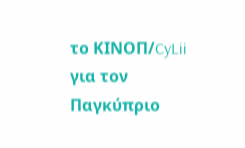το ΚΙΝOΠ/CyLii για τον Παγκύπριο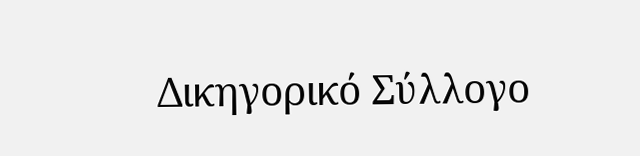Δικηγορικό Σύλλογο